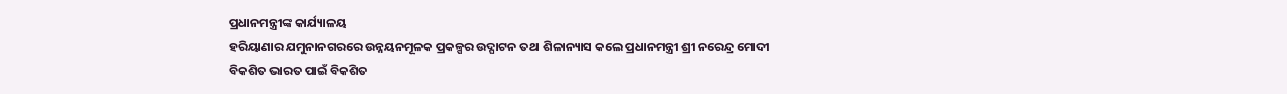ପ୍ରଧାନମନ୍ତ୍ରୀଙ୍କ କାର୍ଯ୍ୟାଳୟ
ହରିୟାଣାର ଯମୁନାନଗରରେ ଉନ୍ନୟନମୂଳକ ପ୍ରକଳ୍ପର ଉଦ୍ଘାଟନ ତଥା ଶିଳାନ୍ୟାସ କଲେ ପ୍ରଧାନମନ୍ତ୍ରୀ ଶ୍ରୀ ନରେନ୍ଦ୍ର ମୋଦୀ
ବିକଶିତ ଭାରତ ପାଇଁ ବିକଶିତ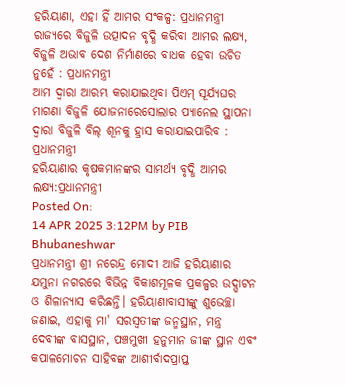ହରିୟାଣା, ଏହା ହିଁ ଆମର ସଂକଳ୍ପ: ପ୍ରଧାନମନ୍ତ୍ରୀ
ରାଜ୍ୟରେ ବିଜୁଳି ଉତ୍ପାଦନ ବୃଦ୍ଧି କରିବା ଆମର ଲକ୍ଷ୍ୟ, ବିଜୁଳି ଅଭାବ ଦେଶ ନିର୍ମାଣରେ ବାଧକ ହେବା ଉଚିତ ନୁହେଁ : ପ୍ରଧାନମନ୍ତ୍ରୀ
ଆମ ଦ୍ୱାରା ଆରମ୍ଭ କରାଯାଇଥିବା ପିଏମ୍ ସୂର୍ଯ୍ୟଘର ମାଗଣା ବିଜୁଳି ଯୋଜନାରେସୋଲାର ପ୍ୟାନେଲ ସ୍ଥାପନା ଦ୍ୱାରା ବିଜୁଳି ବିଲ୍ ଶୂନକୁ ହ୍ରାସ କରାଯାଇପାରିବ : ପ୍ରଧାନମନ୍ତ୍ରୀ
ହରିୟାଣାର କୃଷକମାନଙ୍କର ସାମର୍ଥ୍ୟ ବୃଦ୍ଧି ଆମର ଲକ୍ଷ୍ୟ:ପ୍ରଧାନମନ୍ତ୍ରୀ
Posted On:
14 APR 2025 3:12PM by PIB Bhubaneshwar
ପ୍ରଧାନମନ୍ତ୍ରୀ ଶ୍ରୀ ନରେନ୍ଦ୍ର ମୋଦୀ ଆଜି ହରିୟାଣାର ଯମୁନା ନଗରରେ ବିଭିନ୍ନ ବିକାଶମୂଳକ ପ୍ରକଳ୍ପର ଉଦ୍ଘାଟନ ଓ ଶିଳାନ୍ୟାସ କରିଛନ୍ତି। ହରିୟାଣାବାସୀଙ୍କୁ ଶୁଭେଚ୍ଛା ଜଣାଇ, ଏହାକୁ ମା' ସରସ୍ୱତୀଙ୍କ ଜନ୍ମସ୍ଥାନ, ମନ୍ତ୍ର ଦେବୀଙ୍କ ବାସସ୍ଥାନ, ପଞ୍ଚମୁଖୀ ହନୁମାନ ଜୀଙ୍କ ସ୍ଥାନ ଏବଂ କପାଳମୋଚନ ସାହିବଙ୍କ ଆଶୀର୍ବାଦପ୍ରାପ୍ତ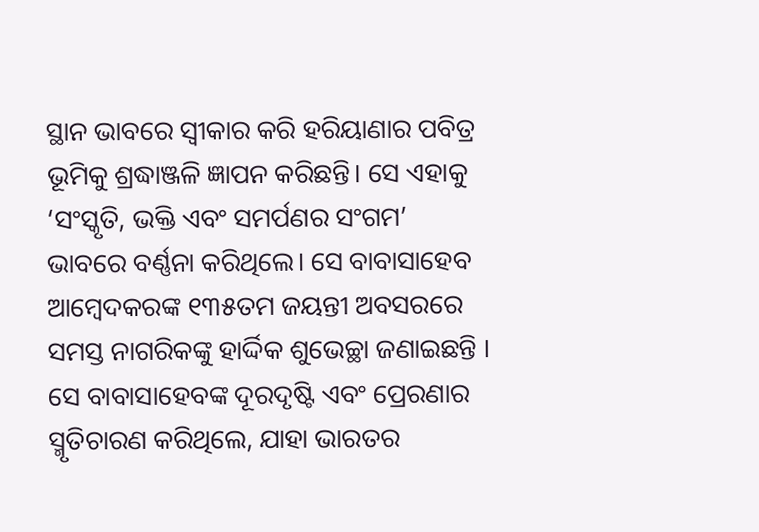ସ୍ଥାନ ଭାବରେ ସ୍ୱୀକାର କରି ହରିୟାଣାର ପବିତ୍ର ଭୂମିକୁ ଶ୍ରଦ୍ଧାଞ୍ଜଳି ଜ୍ଞାପନ କରିଛନ୍ତି। ସେ ଏହାକୁ ‘ସଂସ୍କୃତି, ଭକ୍ତି ଏବଂ ସମର୍ପଣର ସଂଗମ’ ଭାବରେ ବର୍ଣ୍ଣନା କରିଥିଲେ। ସେ ବାବାସାହେବ ଆମ୍ବେଦକରଙ୍କ ୧୩୫ତମ ଜୟନ୍ତୀ ଅବସରରେ ସମସ୍ତ ନାଗରିକଙ୍କୁ ହାର୍ଦ୍ଦିକ ଶୁଭେଚ୍ଛା ଜଣାଇଛନ୍ତି । ସେ ବାବାସାହେବଙ୍କ ଦୂରଦୃଷ୍ଟି ଏବଂ ପ୍ରେରଣାର ସ୍ମୃତିଚାରଣ କରିଥିଲେ, ଯାହା ଭାରତର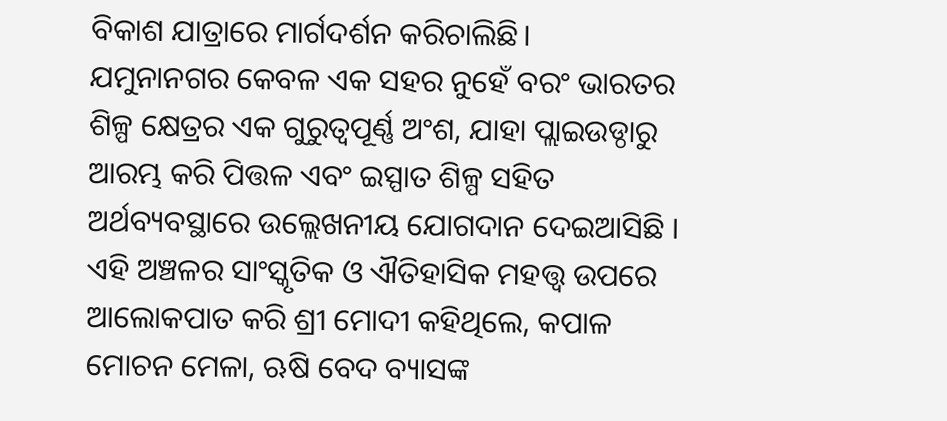ବିକାଶ ଯାତ୍ରାରେ ମାର୍ଗଦର୍ଶନ କରିଚାଲିଛି।
ଯମୁନାନଗର କେବଳ ଏକ ସହର ନୁହେଁ ବରଂ ଭାରତର ଶିଳ୍ପ କ୍ଷେତ୍ରର ଏକ ଗୁରୁତ୍ୱପୂର୍ଣ୍ଣ ଅଂଶ, ଯାହା ପ୍ଲାଇଉଡ୍ଠାରୁ ଆରମ୍ଭ କରି ପିତ୍ତଳ ଏବଂ ଇସ୍ପାତ ଶିଳ୍ପ ସହିତ ଅର୍ଥବ୍ୟବସ୍ଥାରେ ଉଲ୍ଲେଖନୀୟ ଯୋଗଦାନ ଦେଇଆସିଛି । ଏହି ଅଞ୍ଚଳର ସାଂସ୍କୃତିକ ଓ ଐତିହାସିକ ମହତ୍ତ୍ୱ ଉପରେ ଆଲୋକପାତ କରି ଶ୍ରୀ ମୋଦୀ କହିଥିଲେ, କପାଳ ମୋଚନ ମେଳା, ଋଷି ବେଦ ବ୍ୟାସଙ୍କ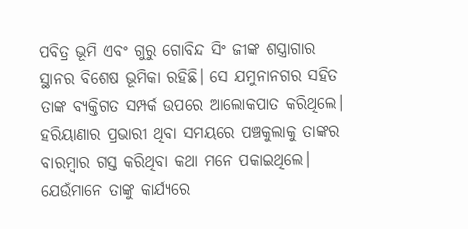ପବିତ୍ର ଭୂମି ଏବଂ ଗୁରୁ ଗୋବିନ୍ଦ ସିଂ ଜୀଙ୍କ ଶସ୍ତ୍ରାଗାର ସ୍ଥାନର ବିଶେଷ ଭୂମିକା ରହିଛି। ସେ ଯମୁନାନଗର ସହିତ ତାଙ୍କ ବ୍ୟକ୍ତିଗତ ସମ୍ପର୍କ ଉପରେ ଆଲୋକପାତ କରିଥିଲେ। ହରିୟାଣାର ପ୍ରଭାରୀ ଥିବା ସମୟରେ ପଞ୍ଚକୁଲାକୁ ତାଙ୍କର ବାରମ୍ବାର ଗସ୍ତ କରିଥିବା କଥା ମନେ ପକାଇଥିଲେ। ଯେଉଁମାନେ ତାଙ୍କୁ କାର୍ଯ୍ୟରେ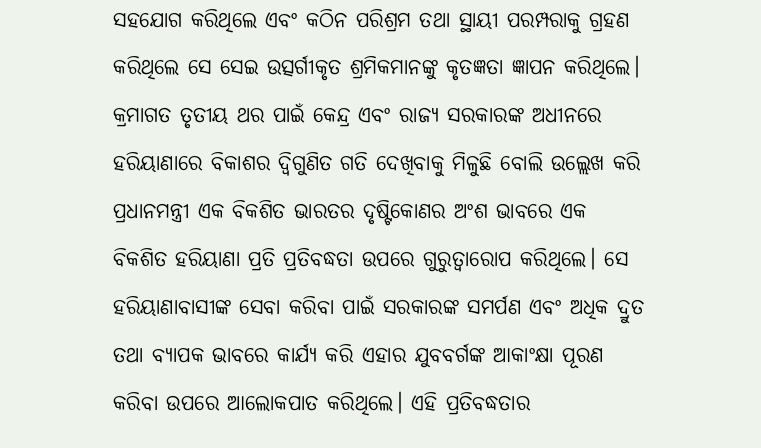ସହଯୋଗ କରିଥିଲେ ଏବଂ କଠିନ ପରିଶ୍ରମ ତଥା ସ୍ଥାୟୀ ପରମ୍ପରାକୁ ଗ୍ରହଣ କରିଥିଲେ ସେ ସେଇ ଉତ୍ସର୍ଗୀକୃତ ଶ୍ରମିକମାନଙ୍କୁ କୃତଜ୍ଞତା ଜ୍ଞାପନ କରିଥିଲେ।
କ୍ରମାଗତ ତୃତୀୟ ଥର ପାଇଁ କେନ୍ଦ୍ର ଏବଂ ରାଜ୍ୟ ସରକାରଙ୍କ ଅଧୀନରେ ହରିୟାଣାରେ ବିକାଶର ଦ୍ୱିଗୁଣିତ ଗତି ଦେଖିବାକୁ ମିଳୁଛି ବୋଲି ଉଲ୍ଲେଖ କରି ପ୍ରଧାନମନ୍ତ୍ରୀ ଏକ ବିକଶିତ ଭାରତର ଦୃଷ୍ଟିକୋଣର ଅଂଶ ଭାବରେ ଏକ ବିକଶିତ ହରିୟାଣା ପ୍ରତି ପ୍ରତିବଦ୍ଧତା ଉପରେ ଗୁରୁତ୍ୱାରୋପ କରିଥିଲେ। ସେ ହରିୟାଣାବାସୀଙ୍କ ସେବା କରିବା ପାଇଁ ସରକାରଙ୍କ ସମର୍ପଣ ଏବଂ ଅଧିକ ଦ୍ରୁତ ତଥା ବ୍ୟାପକ ଭାବରେ କାର୍ଯ୍ୟ କରି ଏହାର ଯୁବବର୍ଗଙ୍କ ଆକାଂକ୍ଷା ପୂରଣ କରିବା ଉପରେ ଆଲୋକପାତ କରିଥିଲେ। ଏହି ପ୍ରତିବଦ୍ଧତାର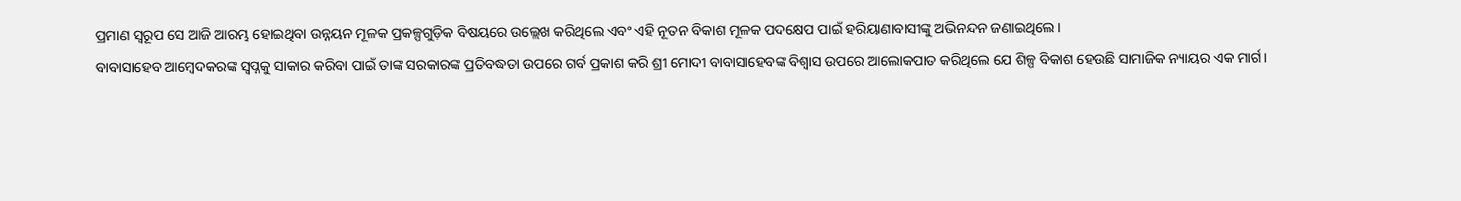ପ୍ରମାଣ ସ୍ୱରୂପ ସେ ଆଜି ଆରମ୍ଭ ହୋଇଥିବା ଉନ୍ନୟନ ମୂଳକ ପ୍ରକଳ୍ପଗୁଡ଼ିକ ବିଷୟରେ ଉଲ୍ଲେଖ କରିଥିଲେ ଏବଂ ଏହି ନୂତନ ବିକାଶ ମୂଳକ ପଦକ୍ଷେପ ପାଇଁ ହରିୟାଣାବାସୀଙ୍କୁ ଅଭିନନ୍ଦନ ଜଣାଇଥିଲେ।
ବାବାସାହେବ ଆମ୍ବେଦକରଙ୍କ ସ୍ୱପ୍ନକୁ ସାକାର କରିବା ପାଇଁ ତାଙ୍କ ସରକାରଙ୍କ ପ୍ରତିବଦ୍ଧତା ଉପରେ ଗର୍ବ ପ୍ରକାଶ କରି ଶ୍ରୀ ମୋଦୀ ବାବାସାହେବଙ୍କ ବିଶ୍ୱାସ ଉପରେ ଆଲୋକପାତ କରିଥିଲେ ଯେ ଶିଳ୍ପ ବିକାଶ ହେଉଛି ସାମାଜିକ ନ୍ୟାୟର ଏକ ମାର୍ଗ।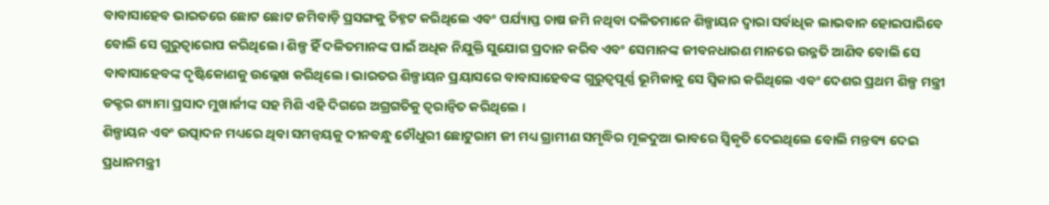ବାବାସାହେବ ଭାରତରେ ଛୋଟ ଛୋଟ ଜମିବାଡ଼ି ପ୍ରସଙ୍ଗକୁ ଚିହ୍ନଟ କରିଥିଲେ ଏବଂ ପର୍ଯ୍ୟାପ୍ତ ଚାଷ ଜମି ନଥିବା ଦଳିତମାନେ ଶିଳ୍ପାୟନ ଦ୍ୱାରା ସର୍ବାଧିକ ଲାଭବାନ ହୋଇପାରିବେ ବୋଲି ସେ ଗୁରୁତ୍ୱାରୋପ କରିଥିଲେ। ଶିଳ୍ପ ହିଁ ଦଳିତମାନଙ୍କ ପାଇଁ ଅଧିକ ନିଯୁକ୍ତି ସୁଯୋଗ ପ୍ରଦାନ କରିବ ଏବଂ ସେମାନଙ୍କ ଜୀବନଧାରଣ ମାନରେ ଉନ୍ନତି ଆଣିବ ବୋଲି ସେ ବାବାସାହେବଙ୍କ ଦୃଷ୍ଟିକୋଣକୁ ଉଲ୍ଲେଖ କରିଥିଲେ। ଭାରତର ଶିଳ୍ପାୟନ ପ୍ରୟାସରେ ବାବାସାହେବଙ୍କ ଗୁରୁତ୍ୱପୂର୍ଣ୍ଣ ଭୂମିକାକୁ ସେ ସ୍ୱିକାର କରିଥିଲେ ଏବଂ ଦେଶର ପ୍ରଥମ ଶିଳ୍ପ ମନ୍ତ୍ରୀ ଡକ୍ଟର ଶ୍ୟାମା ପ୍ରସାଦ ମୁଖାର୍ଜୀଙ୍କ ସହ ମିଶି ଏହି ଦିଗରେ ଅଗ୍ରଗତିକୁ ତ୍ୱରାନ୍ୱିତ କରିଥିଲେ ।
ଶିଳ୍ପାୟନ ଏବଂ ଉତ୍ପାଦନ ମଧ୍ୟରେ ଥିବା ସମନ୍ୱୟକୁ ଦୀନବନ୍ଧୁ ଚୌଧୁରୀ ଛୋଟୁରାମ ଜୀ ମଧ୍ୟ ଗ୍ରାମୀଣ ସମୃଦ୍ଧିର ମୂଳଦୁଆ ଭାବରେ ସ୍ୱିକୃତି ଦେଇଥିଲେ ବୋଲି ମନ୍ତବ୍ୟ ଦେଇ ପ୍ରଧାନମନ୍ତ୍ରୀ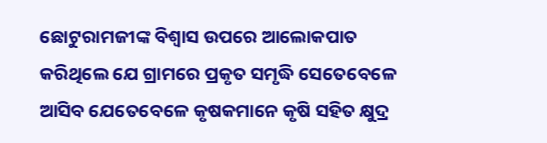ଛୋଟୁରାମଜୀଙ୍କ ବିଶ୍ୱାସ ଉପରେ ଆଲୋକପାତ କରିଥିଲେ ଯେ ଗ୍ରାମରେ ପ୍ରକୃତ ସମୃଦ୍ଧି ସେତେବେଳେ ଆସିବ ଯେତେବେଳେ କୃଷକମାନେ କୃଷି ସହିତ କ୍ଷୁଦ୍ର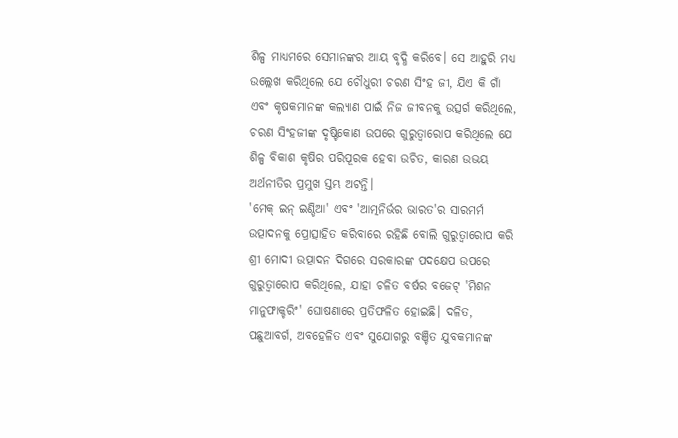ଶିଳ୍ପ ମାଧ୍ୟମରେ ସେମାନଙ୍କର ଆୟ ବୃଦ୍ଧି କରିବେ। ସେ ଆହୁରି ମଧ୍ୟ ଉଲ୍ଲେଖ କରିଥିଲେ ଯେ ଚୌଧୁରୀ ଚରଣ ସିଂହ ଜୀ, ଯିଏ କି ଗାଁ ଏବଂ କୃଷକମାନଙ୍କ କଲ୍ୟାଣ ପାଇଁ ନିଜ ଜୀବନକୁ ଉତ୍ସର୍ଗ କରିଥିଲେ, ଚରଣ ସିଂହଜୀଙ୍କ ଦୃଷ୍ଟିକୋଣ ଉପରେ ଗୁରୁତ୍ୱାରୋପ କରିଥିଲେ ଯେ ଶିଳ୍ପ ବିକାଶ କୃଷିର ପରିପୂରକ ହେବା ଉଚିତ, କାରଣ ଉଭୟ ଅର୍ଥନୀତିର ପ୍ରମୁଖ ସ୍ତମ୍ଭ ଅଟନ୍ତି।
'ମେକ୍ ଇନ୍ ଇଣ୍ଡିଆ' ଏବଂ 'ଆତ୍ମନିର୍ଭର ଭାରତ'ର ସାରମର୍ମ ଉତ୍ପାଦନକୁ ପ୍ରୋତ୍ସାହିତ କରିବାରେ ରହିଛି ବୋଲି ଗୁରୁତ୍ୱାରୋପ କରି ଶ୍ରୀ ମୋଦୀ ଉତ୍ପାଦନ ଦିଗରେ ସରକାରଙ୍କ ପଦକ୍ଷେପ ଉପରେ ଗୁରୁତ୍ୱାରୋପ କରିଥିଲେ, ଯାହା ଚଳିତ ବର୍ଷର ବଜେଟ୍ 'ମିଶନ ମାନୁଫାକ୍ଚରିଂ' ଘୋଷଣାରେ ପ୍ରତିଫଳିତ ହୋଇଛି। ଦଳିତ, ପଛୁଆବର୍ଗ, ଅବହେଳିତ ଏବଂ ସୁଯୋଗରୁ ବଞ୍ଚିତ ଯୁବକମାନଙ୍କ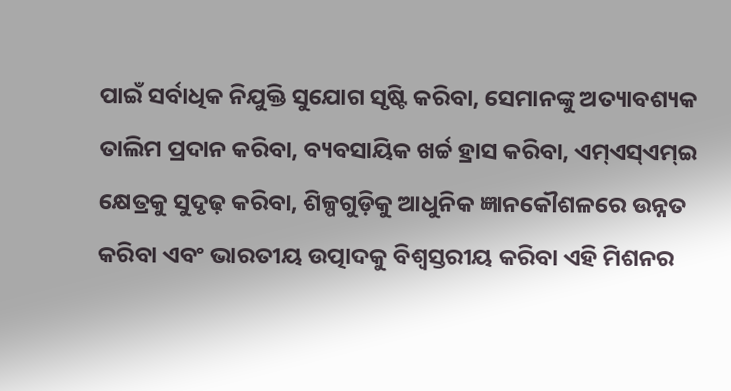ପାଇଁ ସର୍ବାଧିକ ନିଯୁକ୍ତି ସୁଯୋଗ ସୃଷ୍ଟି କରିବା, ସେମାନଙ୍କୁ ଅତ୍ୟାବଶ୍ୟକ ତାଲିମ ପ୍ରଦାନ କରିବା, ବ୍ୟବସାୟିକ ଖର୍ଚ୍ଚ ହ୍ରାସ କରିବା, ଏମ୍ଏସ୍ଏମ୍ଇ କ୍ଷେତ୍ରକୁ ସୁଦୃଢ଼ କରିବା, ଶିଳ୍ପଗୁଡ଼ିକୁ ଆଧୁନିକ ଜ୍ଞାନକୌଶଳରେ ଉନ୍ନତ କରିବା ଏବଂ ଭାରତୀୟ ଉତ୍ପାଦକୁ ବିଶ୍ୱସ୍ତରୀୟ କରିବା ଏହି ମିଶନର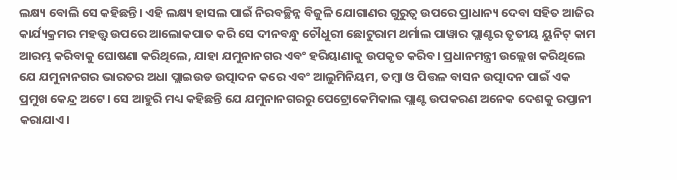ଲକ୍ଷ୍ୟ ବୋଲି ସେ କହିଛନ୍ତି। ଏହି ଲକ୍ଷ୍ୟ ହାସଲ ପାଇଁ ନିରବଚ୍ଛିନ୍ନ ବିଜୁଳି ଯୋଗାଣର ଗୁରୁତ୍ୱ ଉପରେ ପ୍ରାଧାନ୍ୟ ଦେବା ସହିତ ଆଜିର କାର୍ଯ୍ୟକ୍ରମର ମହତ୍ତ୍ୱ ଉପରେ ଆଲୋକପାତ କରି ସେ ଦୀନବନ୍ଧୁ ଚୌଧୁରୀ ଛୋଟୁରାମ ଥର୍ମାଲ ପାୱାର ପ୍ଲାଣ୍ଟର ତୃତୀୟ ୟୁନିଟ୍ କାମ ଆରମ୍ଭ କରିବାକୁ ଘୋଷଣା କରିଥିଲେ, ଯାହା ଯମୁନାନଗର ଏବଂ ହରିୟାଣାକୁ ଉପକୃତ କରିବ। ପ୍ରଧାନମନ୍ତ୍ରୀ ଉଲ୍ଲେଖ କରିଥିଲେ ଯେ ଯମୁନାନଗର ଭାରତର ଅଧା ପ୍ଲାଇଉଡ ଉତ୍ପାଦନ କରେ ଏବଂ ଆଲୁମିନିୟମ, ତମ୍ବା ଓ ପିତ୍ତଳ ବାସନ ଉତ୍ପାଦନ ପାଇଁ ଏକ ପ୍ରମୁଖ କେନ୍ଦ୍ର ଅଟେ। ସେ ଆହୁରି ମଧ୍ୟ କହିଛନ୍ତି ଯେ ଯମୁନାନଗରରୁ ପେଟ୍ରୋକେମିକାଲ ପ୍ଲାଣ୍ଟ ଉପକରଣ ଅନେକ ଦେଶକୁ ରପ୍ତାନୀ କରାଯାଏ।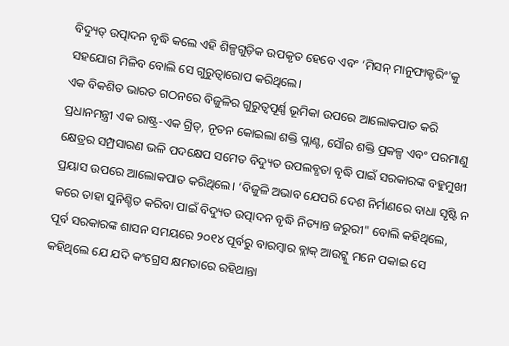ବିଦ୍ୟୁତ୍ ଉତ୍ପାଦନ ବୃଦ୍ଧି କଲେ ଏହି ଶିଳ୍ପଗୁଡ଼ିକ ଉପକୃତ ହେବେ ଏବଂ ‘ମିସନ୍ ମାନୁଫାକ୍ଚରିଂ'କୁ ସହଯୋଗ ମିଳିବ ବୋଲି ସେ ଗୁରୁତ୍ୱାରୋପ କରିଥିଲେ।
ଏକ ବିକଶିତ ଭାରତ ଗଠନରେ ବିଜୁଳିର ଗୁରୁତ୍ୱପୂର୍ଣ୍ଣ ଭୂମିକା ଉପରେ ଆଲୋକପାତ କରି ପ୍ରଧାନମନ୍ତ୍ରୀ ଏକ ରାଷ୍ଟ୍ର-ଏକ ଗ୍ରିଡ୍, ନୂତନ କୋଇଲା ଶକ୍ତି ପ୍ଲାଣ୍ଟ, ସୌର ଶକ୍ତି ପ୍ରକଳ୍ପ ଏବଂ ପରମାଣୁ କ୍ଷେତ୍ରର ସମ୍ପ୍ରସାରଣ ଭଳି ପଦକ୍ଷେପ ସମେତ ବିଦ୍ୟୁତ ଉପଲବ୍ଧତା ବୃଦ୍ଧି ପାଇଁ ସରକାରଙ୍କ ବହୁମୁଖୀ ପ୍ରୟାସ ଉପରେ ଆଲୋକପାତ କରିଥିଲେ। ‘ବିଜୁଳି ଅଭାବ ଯେପରି ଦେଶ ନିର୍ମାଣରେ ବାଧା ସୃଷ୍ଟି ନ କରେ ତାହା ସୁନିଶ୍ଚିତ କରିବା ପାଇଁ ବିଦ୍ୟୁତ ଉତ୍ପାଦନ ବୃଦ୍ଧି ନିତ୍ୟାନ୍ତ ଜରୁରୀ" ବୋଲି କହିଥିଲେ, ପୂର୍ବ ସରକାରଙ୍କ ଶାସନ ସମୟରେ ୨୦୧୪ ପୂର୍ବରୁ ବାରମ୍ବାର ବ୍ଲାକ୍ ଆଉଟ୍କୁ ମନେ ପକାଇ ସେ କହିଥିଲେ ଯେ ଯଦି କଂଗ୍ରେସ କ୍ଷମତାରେ ରହିଥାନ୍ତା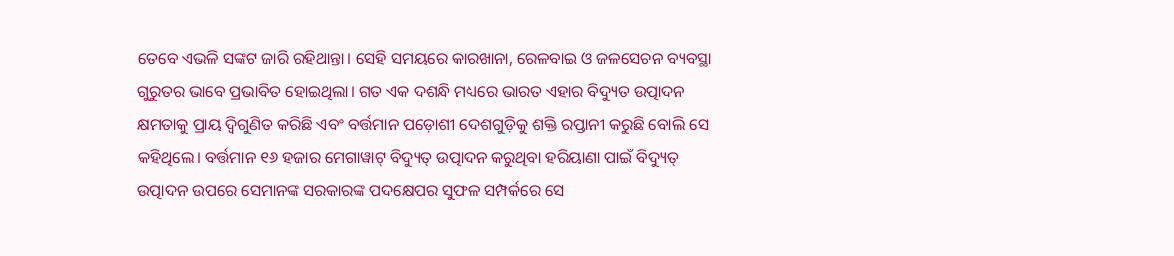ତେବେ ଏଭଳି ସଙ୍କଟ ଜାରି ରହିଥାନ୍ତା। ସେହି ସମୟରେ କାରଖାନା, ରେଳବାଇ ଓ ଜଳସେଚନ ବ୍ୟବସ୍ଥା ଗୁରୁତର ଭାବେ ପ୍ରଭାବିତ ହୋଇଥିଲା। ଗତ ଏକ ଦଶନ୍ଧି ମଧ୍ୟରେ ଭାରତ ଏହାର ବିଦ୍ୟୁତ ଉତ୍ପାଦନ କ୍ଷମତାକୁ ପ୍ରାୟ ଦ୍ୱିଗୁଣିତ କରିଛି ଏବଂ ବର୍ତ୍ତମାନ ପଡ଼ୋଶୀ ଦେଶଗୁଡ଼ିକୁ ଶକ୍ତି ରପ୍ତାନୀ କରୁଛି ବୋଲି ସେ କହିଥିଲେ। ବର୍ତ୍ତମାନ ୧୬ ହଜାର ମେଗାୱାଟ୍ ବିଦ୍ୟୁତ୍ ଉତ୍ପାଦନ କରୁଥିବା ହରିୟାଣା ପାଇଁ ବିଦ୍ୟୁତ୍ ଉତ୍ପାଦନ ଉପରେ ସେମାନଙ୍କ ସରକାରଙ୍କ ପଦକ୍ଷେପର ସୁଫଳ ସମ୍ପର୍କରେ ସେ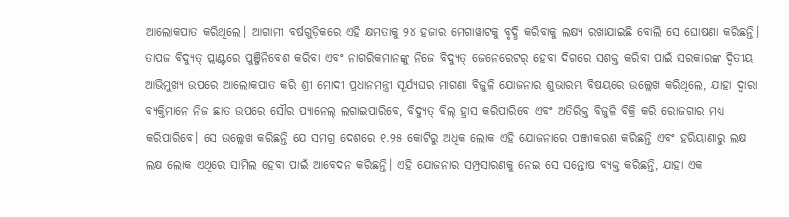ଆଲୋକପାତ କରିଥିଲେ। ଆଗାମୀ ବର୍ଷଗୁଡ଼ିକରେ ଏହି କ୍ଷମତାକୁ ୨୪ ହଜାର ମେଗାୱାଟକୁ ବୃଦ୍ଧି କରିବାକୁ ଲକ୍ଷ୍ୟ ରଖାଯାଇଛି ବୋଲି ସେ ଘୋଷଣା କରିଛନ୍ତି।
ତାପଜ ବିଦ୍ୟୁତ୍ ପ୍ଲାଣ୍ଟରେ ପୁଞ୍ଜିନିବେଶ କରିବା ଏବଂ ନାଗରିକମାନଙ୍କୁ ନିଜେ ବିଦ୍ୟୁତ୍ ଜେନେରେଟର୍ ହେବା ଦିଗରେ ସଶକ୍ତ କରିବା ପାଇଁ ସରକାରଙ୍କ ଦ୍ୱିତୀୟ ଆଭିମୁଖ୍ୟ ଉପରେ ଆଲୋକପାତ କରି ଶ୍ରୀ ମୋଦୀ ପ୍ରଧାନମନ୍ତ୍ରୀ ସୂର୍ଯ୍ୟଘର ମାଗଣା ବିଜୁଳି ଯୋଜନାର ଶୁଭାରମ୍ଭ ବିଷୟରେ ଉଲ୍ଲେଖ କରିଥିଲେ, ଯାହା ଦ୍ୱାରା ବ୍ୟକ୍ତିମାନେ ନିଜ ଛାତ ଉପରେ ସୌର ପ୍ୟାନେଲ୍ ଲଗାଇପାରିବେ, ବିଦ୍ୟୁତ୍ ବିଲ୍ ହ୍ରାସ କରିପାରିବେ ଏବଂ ଅତିରିକ୍ତ ବିଜୁଳି ବିକ୍ରି କରି ରୋଜଗାର ମଧ୍ୟ କରିପାରିବେ। ସେ ଉଲ୍ଲେଖ କରିଛନ୍ତି ଯେ ସମଗ୍ର ଦେଶରେ ୧.୨୫ କୋଟିରୁ ଅଧିକ ଲୋକ ଏହି ଯୋଜନାରେ ପଞ୍ଜୀକରଣ କରିଛନ୍ତି ଏବଂ ହରିୟାଣାରୁ ଲକ୍ଷ ଲକ୍ଷ ଲୋକ ଏଥିରେ ସାମିଲ ହେବା ପାଇଁ ଆବେଦନ କରିଛନ୍ତି। ଏହି ଯୋଜନାର ସମ୍ପ୍ରସାରଣକୁ ନେଇ ସେ ସନ୍ତୋଷ ବ୍ୟକ୍ତ କରିଛନ୍ତି, ଯାହା ଏକ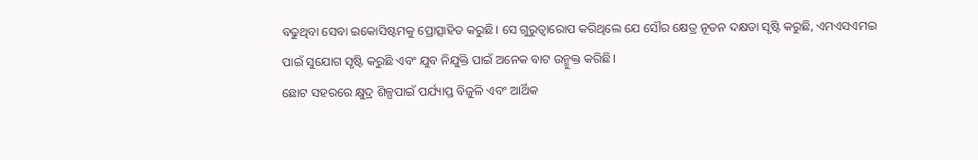ବଢୁଥିବା ସେବା ଇକୋସିଷ୍ଟମକୁ ପ୍ରୋତ୍ସାହିତ କରୁଛି। ସେ ଗୁରୁତ୍ୱାରୋପ କରିଥିଲେ ଯେ ସୌର କ୍ଷେତ୍ର ନୂତନ ଦକ୍ଷତା ସୃଷ୍ଟି କରୁଛି, ଏମଏସଏମଇ ପାଇଁ ସୁଯୋଗ ସୃଷ୍ଟି କରୁଛି ଏବଂ ଯୁବ ନିଯୁକ୍ତି ପାଇଁ ଅନେକ ବାଟ ଉନ୍ମୁକ୍ତ କରିଛି।
ଛୋଟ ସହରରେ କ୍ଷୁଦ୍ର ଶିଳ୍ପପାଇଁ ପର୍ଯ୍ୟାପ୍ତ ବିଜୁଳି ଏବଂ ଆର୍ଥିକ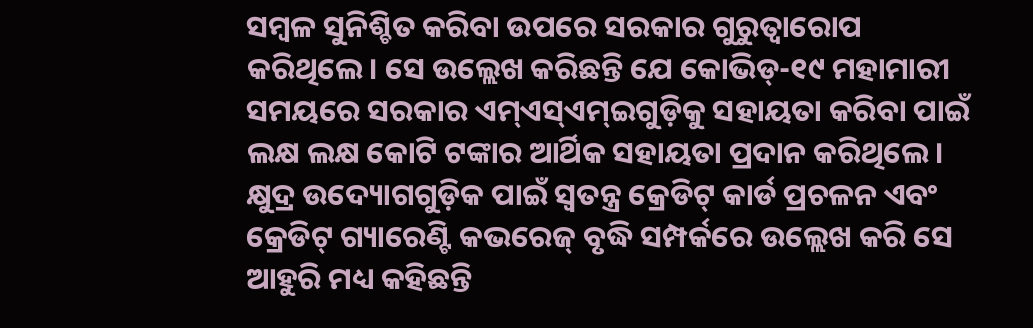ସମ୍ବଳ ସୁନିଶ୍ଚିତ କରିବା ଉପରେ ସରକାର ଗୁରୁତ୍ୱାରୋପ କରିଥିଲେ। ସେ ଉଲ୍ଲେଖ କରିଛନ୍ତି ଯେ କୋଭିଡ୍-୧୯ ମହାମାରୀ ସମୟରେ ସରକାର ଏମ୍ଏସ୍ଏମ୍ଇଗୁଡ଼ିକୁ ସହାୟତା କରିବା ପାଇଁ ଲକ୍ଷ ଲକ୍ଷ କୋଟି ଟଙ୍କାର ଆର୍ଥିକ ସହାୟତା ପ୍ରଦାନ କରିଥିଲେ। କ୍ଷୁଦ୍ର ଉଦ୍ୟୋଗଗୁଡ଼ିକ ପାଇଁ ସ୍ୱତନ୍ତ୍ର କ୍ରେଡିଟ୍ କାର୍ଡ ପ୍ରଚଳନ ଏବଂ କ୍ରେଡିଟ୍ ଗ୍ୟାରେଣ୍ଟି କଭରେଜ୍ ବୃଦ୍ଧି ସମ୍ପର୍କରେ ଉଲ୍ଲେଖ କରି ସେ ଆହୁରି ମଧ୍ୟ କହିଛନ୍ତି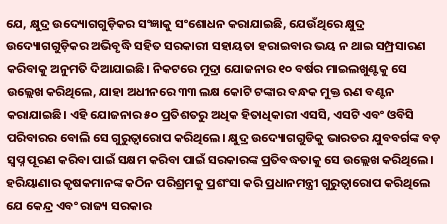ଯେ, କ୍ଷୁଦ୍ର ଉଦ୍ୟୋଗଗୁଡ଼ିକର ସଂଜ୍ଞାକୁ ସଂଶୋଧନ କରାଯାଇଛି, ଯେଉଁଥିରେ କ୍ଷୁଦ୍ର ଉଦ୍ୟୋଗଗୁଡ଼ିକର ଅଭିବୃଦ୍ଧି ସହିତ ସରକାରୀ ସହାୟତା ହରାଇବାର ଭୟ ନ ଥାଇ ସମ୍ପ୍ରସାରଣ କରିବାକୁ ଅନୁମତି ଦିଆଯାଇଛି। ନିକଟରେ ମୁଦ୍ରା ଯୋଜନାର ୧୦ ବର୍ଷର ମାଇଲଖୁଣ୍ଟକୁ ସେ ଉଲ୍ଲେଖ କରିଥିଲେ, ଯାହା ଅଧୀନରେ ୩୩ ଲକ୍ଷ କୋଟି ଟଙ୍କାର ବନ୍ଧକ ମୁକ୍ତ ଋଣ ବଣ୍ଟନ କରାଯାଇଛି। ଏହି ଯୋଜନାର ୫୦ ପ୍ରତିଶତରୁ ଅଧିକ ହିତାଧିକାରୀ ଏସସି, ଏସଟି ଏବଂ ଓବିସି ପରିବାରର ବୋଲି ସେ ଗୁରୁତ୍ୱାରୋପ କରିଥିଲେ। କ୍ଷୁଦ୍ର ଉଦ୍ୟୋଗଗୁଡିକୁ ଭାରତର ଯୁବବର୍ଗଙ୍କ ବଡ଼ ସ୍ୱପ୍ନ ପୂରଣ କରିବା ପାଇଁ ସକ୍ଷମ କରିବା ପାଇଁ ସରକାରଙ୍କ ପ୍ରତିବଦ୍ଧତାକୁ ସେ ଉଲ୍ଲେଖ କରିଥିଲେ।
ହରିୟାଣାର କୃଷକମାନଙ୍କ କଠିନ ପରିଶ୍ରମକୁ ପ୍ରଶଂସା କରି ପ୍ରଧାନମନ୍ତ୍ରୀ ଗୁରୁତ୍ୱାରୋପ କରିଥିଲେ ଯେ କେନ୍ଦ୍ର ଏବଂ ରାଜ୍ୟ ସରକାର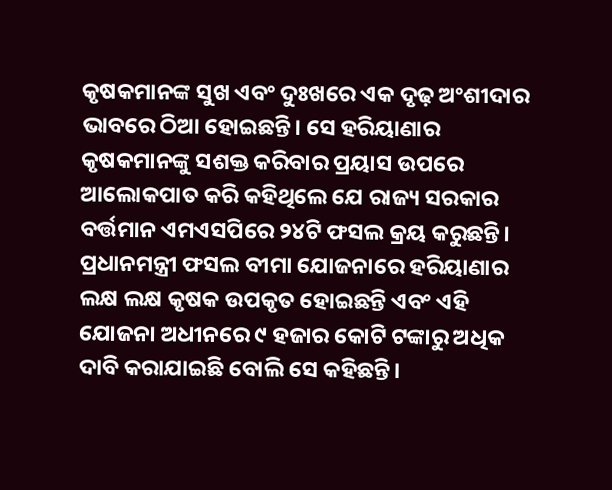କୃଷକମାନଙ୍କ ସୁଖ ଏବଂ ଦୁଃଖରେ ଏକ ଦୃଢ଼ ଅଂଶୀଦାର ଭାବରେ ଠିଆ ହୋଇଛନ୍ତି। ସେ ହରିୟାଣାର କୃଷକମାନଙ୍କୁ ସଶକ୍ତ କରିବାର ପ୍ରୟାସ ଉପରେ ଆଲୋକପାତ କରି କହିଥିଲେ ଯେ ରାଜ୍ୟ ସରକାର ବର୍ତ୍ତମାନ ଏମଏସପିରେ ୨୪ଟି ଫସଲ କ୍ରୟ କରୁଛନ୍ତି। ପ୍ରଧାନମନ୍ତ୍ରୀ ଫସଲ ବୀମା ଯୋଜନାରେ ହରିୟାଣାର ଲକ୍ଷ ଲକ୍ଷ କୃଷକ ଉପକୃତ ହୋଇଛନ୍ତି ଏବଂ ଏହି ଯୋଜନା ଅଧୀନରେ ୯ ହଜାର କୋଟି ଟଙ୍କାରୁ ଅଧିକ ଦାବି କରାଯାଇଛି ବୋଲି ସେ କହିଛନ୍ତି।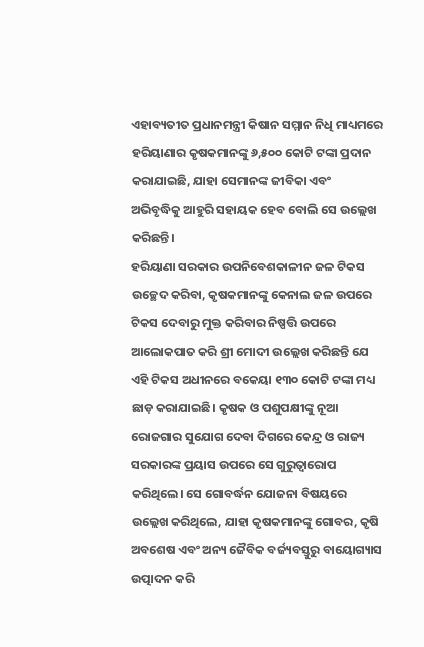ଏହାବ୍ୟତୀତ ପ୍ରଧାନମନ୍ତ୍ରୀ କିଷାନ ସମ୍ମାନ ନିଧି ମାଧ୍ୟମରେ ହରିୟାଣାର କୃଷକମାନଙ୍କୁ ୬,୫୦୦ କୋଟି ଟଙ୍କା ପ୍ରଦାନ କରାଯାଇଛି, ଯାହା ସେମାନଙ୍କ ଜୀବିକା ଏବଂ ଅଭିବୃଦ୍ଧିକୁ ଆହୁରି ସହାୟକ ହେବ ବୋଲି ସେ ଉଲ୍ଲେଖ କରିଛନ୍ତି।
ହରିୟାଣା ସରକାର ଉପନିବେଶକାଳୀନ ଜଳ ଟିକସ ଉଚ୍ଛେଦ କରିବା, କୃଷକମାନଙ୍କୁ କେନାଲ ଜଳ ଉପରେ ଟିକସ ଦେବାରୁ ମୁକ୍ତ କରିବାର ନିଷ୍ପତ୍ତି ଉପରେ ଆଲୋକପାତ କରି ଶ୍ରୀ ମୋଦୀ ଉଲ୍ଲେଖ କରିଛନ୍ତି ଯେ ଏହି ଟିକସ ଅଧୀନରେ ବକେୟା ୧୩୦ କୋଟି ଟଙ୍କା ମଧ୍ୟ ଛାଡ଼ କରାଯାଇଛି। କୃଷକ ଓ ପଶୁପକ୍ଷୀଙ୍କୁ ନୂଆ ରୋଜଗାର ସୁଯୋଗ ଦେବା ଦିଗରେ କେନ୍ଦ୍ର ଓ ରାଜ୍ୟ ସରକାରଙ୍କ ପ୍ରୟାସ ଉପରେ ସେ ଗୁରୁତ୍ୱାରୋପ କରିଥିଲେ। ସେ ଗୋବର୍ଦ୍ଧନ ଯୋଜନା ବିଷୟରେ ଉଲ୍ଲେଖ କରିଥିଲେ, ଯାହା କୃଷକମାନଙ୍କୁ ଗୋବର, କୃଷି ଅବଶେଷ ଏବଂ ଅନ୍ୟ ଜୈବିକ ବର୍ଜ୍ୟବସ୍ତୁରୁ ବାୟୋଗ୍ୟାସ ଉତ୍ପାଦନ କରି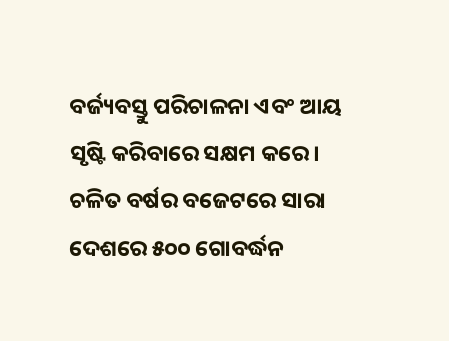ବର୍ଜ୍ୟବସ୍ତୁ ପରିଚାଳନା ଏବଂ ଆୟ ସୃଷ୍ଟି କରିବାରେ ସକ୍ଷମ କରେ। ଚଳିତ ବର୍ଷର ବଜେଟରେ ସାରା ଦେଶରେ ୫୦୦ ଗୋବର୍ଦ୍ଧନ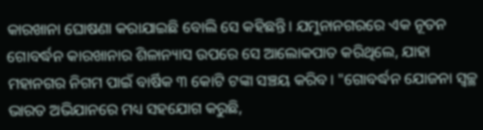କାରଖାନା ଘୋଷଣା କରାଯାଇଛି ବୋଲି ସେ କହିଛନ୍ତି। ଯମୁନାନଗରରେ ଏକ ନୂତନ ଗୋବର୍ଦ୍ଧନ କାରଖାନାର ଶିଳାନ୍ୟାସ ଉପରେ ସେ ଆଲୋକପାତ କରିଥିଲେ, ଯାହା ମହାନଗର ନିଗମ ପାଇଁ ବାର୍ଷିକ ୩ କୋଟି ଟଙ୍କା ସଞ୍ଚୟ କରିବ। "ଗୋବର୍ଦ୍ଧନ ଯୋଜନା ସ୍ୱଚ୍ଛ ଭାରତ ଅଭିଯାନରେ ମଧ୍ୟ ସହଯୋଗ କରୁଛି,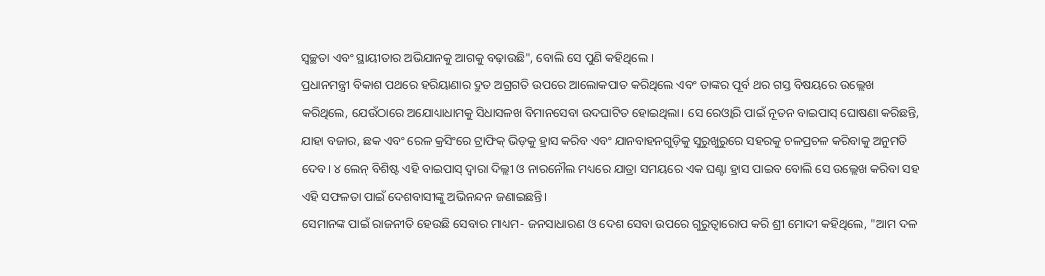ସ୍ୱଚ୍ଛତା ଏବଂ ସ୍ଥାୟୀତାର ଅଭିଯାନକୁ ଆଗକୁ ବଢ଼ାଉଛି", ବୋଲି ସେ ପୁଣି କହିଥିଲେ ।
ପ୍ରଧାନମନ୍ତ୍ରୀ ବିକାଶ ପଥରେ ହରିୟାଣାର ଦ୍ରୁତ ଅଗ୍ରଗତି ଉପରେ ଆଲୋକପାତ କରିଥିଲେ ଏବଂ ତାଙ୍କର ପୂର୍ବ ଥର ଗସ୍ତ ବିଷୟରେ ଉଲ୍ଲେଖ କରିଥିଲେ, ଯେଉଁଠାରେ ଅଯୋଧ୍ୟାଧାମକୁ ସିଧାସଳଖ ବିମାନସେବା ଉଦଘାଟିତ ହୋଇଥିଲା। ସେ ରେଓ୍ଵାରି ପାଇଁ ନୂତନ ବାଇପାସ୍ ଘୋଷଣା କରିଛନ୍ତି, ଯାହା ବଜାର, ଛକ ଏବଂ ରେଳ କ୍ରସିଂରେ ଟ୍ରାଫିକ୍ ଭିଡ଼କୁ ହ୍ରାସ କରିବ ଏବଂ ଯାନବାହନଗୁଡ଼ିକୁ ସୁରୁଖୁରୁରେ ସହରକୁ ଚଳପ୍ରଚଳ କରିବାକୁ ଅନୁମତି ଦେବ। ୪ ଲେନ୍ ବିଶିଷ୍ଟ ଏହି ବାଇପାସ୍ ଦ୍ୱାରା ଦିଲ୍ଲୀ ଓ ନାରନୌଲ ମଧ୍ୟରେ ଯାତ୍ରା ସମୟରେ ଏକ ଘଣ୍ଟା ହ୍ରାସ ପାଇବ ବୋଲି ସେ ଉଲ୍ଲେଖ କରିବା ସହ ଏହି ସଫଳତା ପାଇଁ ଦେଶବାସୀଙ୍କୁ ଅଭିନନ୍ଦନ ଜଣାଇଛନ୍ତି।
ସେମାନଙ୍କ ପାଇଁ ରାଜନୀତି ହେଉଛି ସେବାର ମାଧ୍ୟମ- ଜନସାଧାରଣ ଓ ଦେଶ ସେବା ଉପରେ ଗୁରୁତ୍ୱାରୋପ କରି ଶ୍ରୀ ମୋଦୀ କହିଥିଲେ, "ଆମ ଦଳ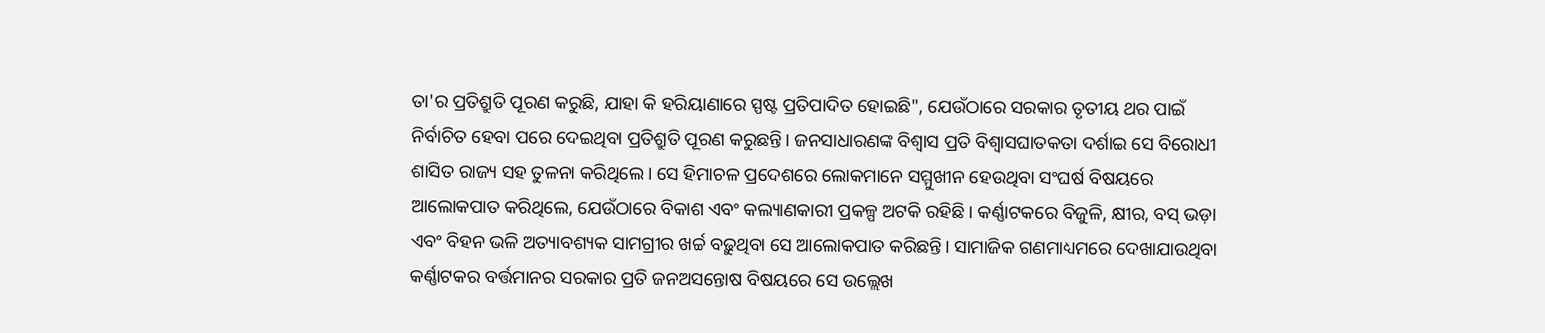ତା'ର ପ୍ରତିଶ୍ରୁତି ପୂରଣ କରୁଛି, ଯାହା କି ହରିୟାଣାରେ ସ୍ପଷ୍ଟ ପ୍ରତିପାଦିତ ହୋଇଛି", ଯେଉଁଠାରେ ସରକାର ତୃତୀୟ ଥର ପାଇଁ ନିର୍ବାଚିତ ହେବା ପରେ ଦେଇଥିବା ପ୍ରତିଶ୍ରୁତି ପୂରଣ କରୁଛନ୍ତି। ଜନସାଧାରଣଙ୍କ ବିଶ୍ୱାସ ପ୍ରତି ବିଶ୍ୱାସଘାତକତା ଦର୍ଶାଇ ସେ ବିରୋଧୀ ଶାସିତ ରାଜ୍ୟ ସହ ତୁଳନା କରିଥିଲେ। ସେ ହିମାଚଳ ପ୍ରଦେଶରେ ଲୋକମାନେ ସମ୍ମୁଖୀନ ହେଉଥିବା ସଂଘର୍ଷ ବିଷୟରେ ଆଲୋକପାତ କରିଥିଲେ, ଯେଉଁଠାରେ ବିକାଶ ଏବଂ କଲ୍ୟାଣକାରୀ ପ୍ରକଳ୍ପ ଅଟକି ରହିଛି। କର୍ଣ୍ଣାଟକରେ ବିଜୁଳି, କ୍ଷୀର, ବସ୍ ଭଡ଼ା ଏବଂ ବିହନ ଭଳି ଅତ୍ୟାବଶ୍ୟକ ସାମଗ୍ରୀର ଖର୍ଚ୍ଚ ବଢ଼ୁଥିବା ସେ ଆଲୋକପାତ କରିଛନ୍ତି। ସାମାଜିକ ଗଣମାଧ୍ୟମରେ ଦେଖାଯାଉଥିବା କର୍ଣ୍ଣାଟକର ବର୍ତ୍ତମାନର ସରକାର ପ୍ରତି ଜନଅସନ୍ତୋଷ ବିଷୟରେ ସେ ଉଲ୍ଲେଖ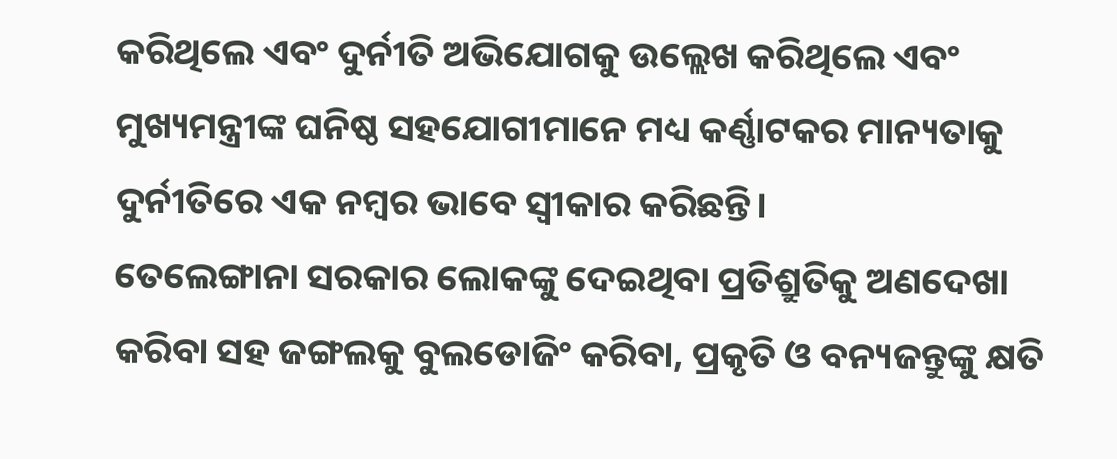କରିଥିଲେ ଏବଂ ଦୁର୍ନୀତି ଅଭିଯୋଗକୁ ଉଲ୍ଲେଖ କରିଥିଲେ ଏବଂ ମୁଖ୍ୟମନ୍ତ୍ରୀଙ୍କ ଘନିଷ୍ଠ ସହଯୋଗୀମାନେ ମଧ୍ୟ କର୍ଣ୍ଣାଟକର ମାନ୍ୟତାକୁ ଦୁର୍ନୀତିରେ ଏକ ନମ୍ବର ଭାବେ ସ୍ୱୀକାର କରିଛନ୍ତି।
ତେଲେଙ୍ଗାନା ସରକାର ଲୋକଙ୍କୁ ଦେଇଥିବା ପ୍ରତିଶ୍ରୁତିକୁ ଅଣଦେଖା କରିବା ସହ ଜଙ୍ଗଲକୁ ବୁଲଡୋଜିଂ କରିବା, ପ୍ରକୃତି ଓ ବନ୍ୟଜନ୍ତୁଙ୍କୁ କ୍ଷତି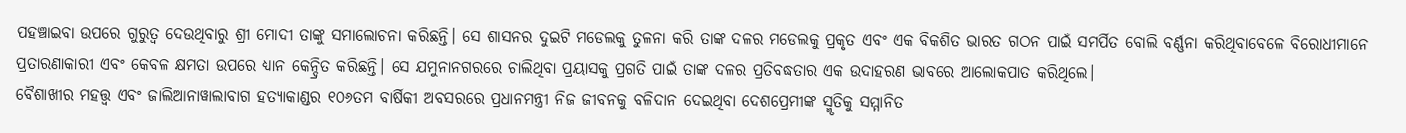ପହଞ୍ଚାଇବା ଉପରେ ଗୁରୁତ୍ୱ ଦେଉଥିବାରୁ ଶ୍ରୀ ମୋଦୀ ତାଙ୍କୁ ସମାଲୋଚନା କରିଛନ୍ତି। ସେ ଶାସନର ଦୁଇଟି ମଡେଲକୁ ତୁଳନା କରି ତାଙ୍କ ଦଳର ମଡେଲକୁ ପ୍ରକୃତ ଏବଂ ଏକ ବିକଶିତ ଭାରତ ଗଠନ ପାଇଁ ସମର୍ପିତ ବୋଲି ବର୍ଣ୍ଣନା କରିଥିବାବେଳେ ବିରୋଧୀମାନେ ପ୍ରତାରଣାକାରୀ ଏବଂ କେବଳ କ୍ଷମତା ଉପରେ ଧ୍ୟାନ କେନ୍ଦ୍ରିତ କରିଛନ୍ତି। ସେ ଯମୁନାନଗରରେ ଚାଲିଥିବା ପ୍ରୟାସକୁ ପ୍ରଗତି ପାଇଁ ତାଙ୍କ ଦଳର ପ୍ରତିବଦ୍ଧତାର ଏକ ଉଦାହରଣ ଭାବରେ ଆଲୋକପାତ କରିଥିଲେ।
ବୈଶାଖୀର ମହତ୍ତ୍ୱ ଏବଂ ଜାଲିଆନାୱାଲାବାଗ ହତ୍ୟାକାଣ୍ଡର ୧୦୬ତମ ବାର୍ଷିକୀ ଅବସରରେ ପ୍ରଧାନମନ୍ତ୍ରୀ ନିଜ ଜୀବନକୁ ବଳିଦାନ ଦେଇଥିବା ଦେଶପ୍ରେମୀଙ୍କ ସ୍ମୃତିକୁ ସମ୍ମାନିତ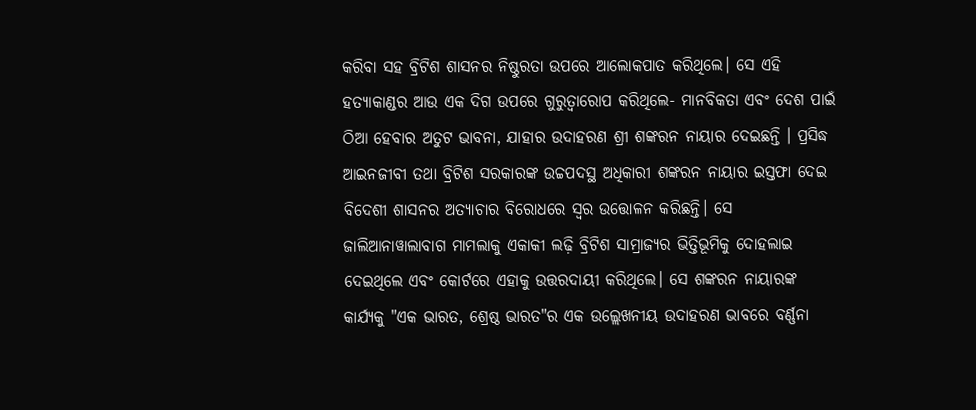କରିବା ସହ ବ୍ରିଟିଶ ଶାସନର ନିଷ୍ଠୁରତା ଉପରେ ଆଲୋକପାତ କରିଥିଲେ। ସେ ଏହି ହତ୍ୟାକାଣ୍ଡର ଆଉ ଏକ ଦିଗ ଉପରେ ଗୁରୁତ୍ୱାରୋପ କରିଥିଲେ- ମାନବିକତା ଏବଂ ଦେଶ ପାଇଁ ଠିଆ ହେବାର ଅତୁଟ ଭାବନା, ଯାହାର ଉଦାହରଣ ଶ୍ରୀ ଶଙ୍କରନ ନାୟାର ଦେଇଛନ୍ତି । ପ୍ରସିଦ୍ଧ ଆଇନଜୀବୀ ତଥା ବ୍ରିଟିଶ ସରକାରଙ୍କ ଉଚ୍ଚପଦସ୍ଥ ଅଧିକାରୀ ଶଙ୍କରନ ନାୟାର ଇସ୍ତଫା ଦେଇ ବିଦେଶୀ ଶାସନର ଅତ୍ୟାଚାର ବିରୋଧରେ ସ୍ୱର ଉତ୍ତୋଳନ କରିଛନ୍ତି। ସେ ଜାଲିଆନାୱାଲାବାଗ ମାମଲାକୁ ଏକାକୀ ଲଢ଼ି ବ୍ରିଟିଶ ସାମ୍ରାଜ୍ୟର ଭିତ୍ତିଭୂମିକୁ ଦୋହଲାଇ ଦେଇଥିଲେ ଏବଂ କୋର୍ଟରେ ଏହାକୁ ଉତ୍ତରଦାୟୀ କରିଥିଲେ। ସେ ଶଙ୍କରନ ନାୟାରଙ୍କ କାର୍ଯ୍ୟକୁ "ଏକ ଭାରତ, ଶ୍ରେଷ୍ଠ ଭାରତ"ର ଏକ ଉଲ୍ଲେଖନୀୟ ଉଦାହରଣ ଭାବରେ ବର୍ଣ୍ଣନା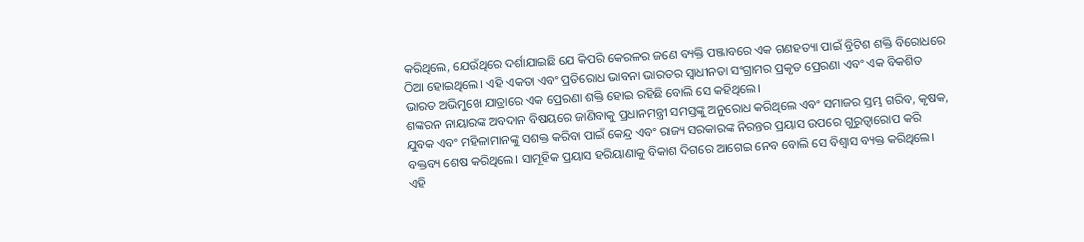କରିଥିଲେ, ଯେଉଁଥିରେ ଦର୍ଶାଯାଇଛି ଯେ କିପରି କେରଳର ଜଣେ ବ୍ୟକ୍ତି ପଞ୍ଜାବରେ ଏକ ଗଣହତ୍ୟା ପାଇଁ ବ୍ରିଟିଶ ଶକ୍ତି ବିରୋଧରେ ଠିଆ ହୋଇଥିଲେ। ଏହି ଏକତା ଏବଂ ପ୍ରତିରୋଧ ଭାବନା ଭାରତର ସ୍ୱାଧୀନତା ସଂଗ୍ରାମର ପ୍ରକୃତ ପ୍ରେରଣା ଏବଂ ଏକ ବିକଶିତ ଭାରତ ଅଭିମୁଖେ ଯାତ୍ରାରେ ଏକ ପ୍ରେରଣା ଶକ୍ତି ହୋଇ ରହିଛି ବୋଲି ସେ କହିଥିଲେ।
ଶଙ୍କରନ ନାୟାରଙ୍କ ଅବଦାନ ବିଷୟରେ ଜାଣିବାକୁ ପ୍ରଧାନମନ୍ତ୍ରୀ ସମସ୍ତଙ୍କୁ ଅନୁରୋଧ କରିଥିଲେ ଏବଂ ସମାଜର ସ୍ତମ୍ଭ ଗରିବ, କୃଷକ, ଯୁବକ ଏବଂ ମହିଳାମାନଙ୍କୁ ସଶକ୍ତ କରିବା ପାଇଁ କେନ୍ଦ୍ର ଏବଂ ରାଜ୍ୟ ସରକାରଙ୍କ ନିରନ୍ତର ପ୍ରୟାସ ଉପରେ ଗୁରୁତ୍ୱାରୋପ କରି ବକ୍ତବ୍ୟ ଶେଷ କରିଥିଲେ। ସାମୂହିକ ପ୍ରୟାସ ହରିୟାଣାକୁ ବିକାଶ ଦିଗରେ ଆଗେଇ ନେବ ବୋଲି ସେ ବିଶ୍ୱାସ ବ୍ୟକ୍ତ କରିଥିଲେ।
ଏହି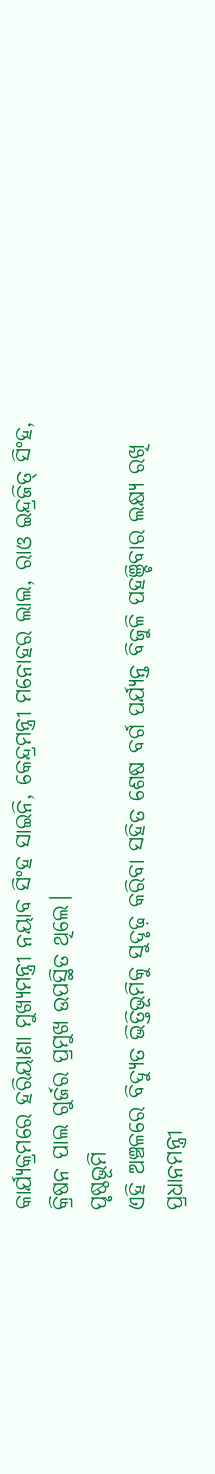କାର୍ଯ୍ୟକ୍ରମରେ ହରିୟାଣା ମୁଖ୍ୟମନ୍ତ୍ରୀ ନୟାବ ସିଂହ ସାଇନି, କେନ୍ଦ୍ରମନ୍ତ୍ରୀ ମନୋହର ଲାଲ, ରାଓ ଇନ୍ଦ୍ରଜିତ୍ ସିଂହ, କ୍ରିଷନ ପାଲ ଗୁର୍ଜର ପ୍ରମୁଖ ଉପସ୍ଥିତ ଥିଲେ।
ପୃଷ୍ଠଭୂମି
ଏହି ଅଞ୍ଚଳରେ ବିଦ୍ୟୁତ ଭିତ୍ତିଭୂମିକୁ ସୁଦୃଢ଼ କରିବା ସହିତ ଶେଷ ବର୍ଗ ପର୍ଯ୍ୟନ୍ତ ବିଜୁଳି ପହଞ୍ଚିବାର ଲକ୍ଷ୍ୟ ରଖି ପ୍ରଧାନମନ୍ତ୍ରୀ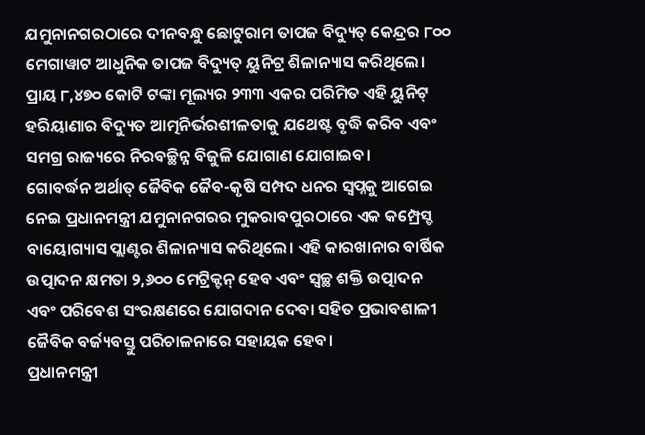ଯମୁନାନଗରଠାରେ ଦୀନବନ୍ଧୁ ଛୋଟୁରାମ ତାପଜ ବିଦ୍ୟୁତ୍ କେନ୍ଦ୍ରର ୮୦୦ ମେଗାୱାଟ ଆଧୁନିକ ତାପଜ ବିଦ୍ୟୁତ୍ ୟୁନିଟ୍ର ଶିଳାନ୍ୟାସ କରିଥିଲେ। ପ୍ରାୟ ୮,୪୭୦ କୋଟି ଟଙ୍କା ମୂଲ୍ୟର ୨୩୩ ଏକର ପରିମିତ ଏହି ୟୁନିଟ୍ ହରିୟାଣାର ବିଦ୍ୟୁତ ଆତ୍ମନିର୍ଭରଶୀଳତାକୁ ଯଥେଷ୍ଟ ବୃଦ୍ଧି କରିବ ଏବଂ ସମଗ୍ର ରାଜ୍ୟରେ ନିରବଚ୍ଛିନ୍ନ ବିଜୁଳି ଯୋଗାଣ ଯୋଗାଇବ।
ଗୋବର୍ଦ୍ଧନ ଅର୍ଥାତ୍ ଜୈବିକ ଜୈବ-କୃଷି ସମ୍ପଦ ଧନର ସ୍ୱପ୍ନକୁ ଆଗେଇ ନେଇ ପ୍ରଧାନମନ୍ତ୍ରୀ ଯମୁନାନଗରର ମୁକରାବପୁରଠାରେ ଏକ କମ୍ପ୍ରେସ୍ଡ ବାୟୋଗ୍ୟାସ ପ୍ଲାଣ୍ଟର ଶିଳାନ୍ୟାସ କରିଥିଲେ। ଏହି କାରଖାନାର ବାର୍ଷିକ ଉତ୍ପାଦନ କ୍ଷମତା ୨,୬୦୦ ମେଟ୍ରିକ୍ଟନ୍ ହେବ ଏବଂ ସ୍ୱଚ୍ଛ ଶକ୍ତି ଉତ୍ପାଦନ ଏବଂ ପରିବେଶ ସଂରକ୍ଷଣରେ ଯୋଗଦାନ ଦେବା ସହିତ ପ୍ରଭାବଶାଳୀ ଜୈବିକ ବର୍ଜ୍ୟବସ୍ତୁ ପରିଚାଳନାରେ ସହାୟକ ହେବ।
ପ୍ରଧାନମନ୍ତ୍ରୀ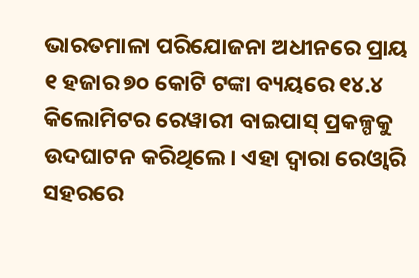ଭାରତମାଳା ପରିଯୋଜନା ଅଧୀନରେ ପ୍ରାୟ ୧ ହଜାର ୭୦ କୋଟି ଟଙ୍କା ବ୍ୟୟରେ ୧୪.୪ କିଲୋମିଟର ରେୱାରୀ ବାଇପାସ୍ ପ୍ରକଳ୍ପକୁ ଉଦଘାଟନ କରିଥିଲେ। ଏହା ଦ୍ୱାରା ରେଓ୍ଵାରି ସହରରେ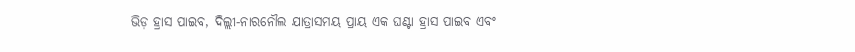ଭିଡ଼ ହ୍ରାସ ପାଇବ, ଦିଲ୍ଲୀ-ନାରନୌଲ ଯାତ୍ରାସମୟ ପ୍ରାୟ ଏକ ଘଣ୍ଟା ହ୍ରାସ ପାଇବ ଏବଂ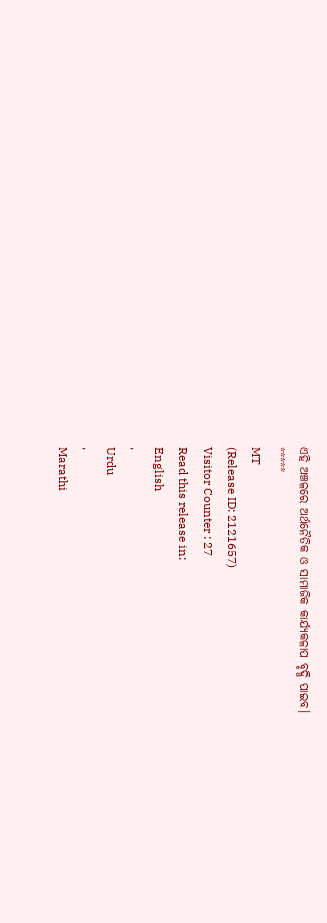ଏହି ଅଞ୍ଚଳରେ ଅର୍ଥନୈତିକ ଓ ସାମାଜିକ କାର୍ଯ୍ୟକଳାପ ବୃଦ୍ଧି ପାଇବ।
*****
MT
(Release ID: 2121657)
Visitor Counter : 27
Read this release in:
English
,
Urdu
,
Marathi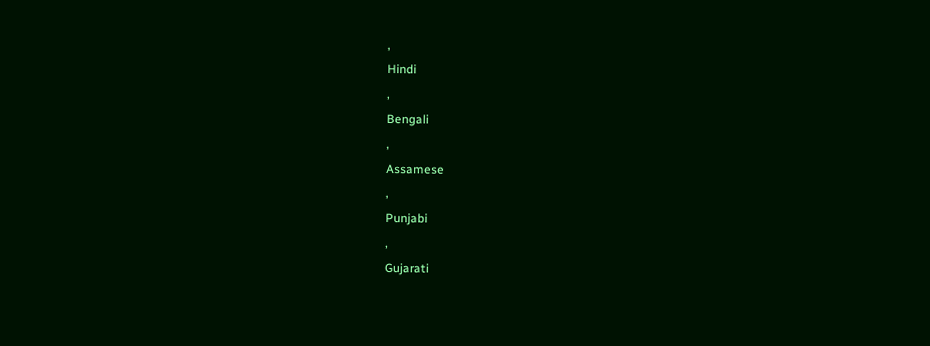,
Hindi
,
Bengali
,
Assamese
,
Punjabi
,
Gujarati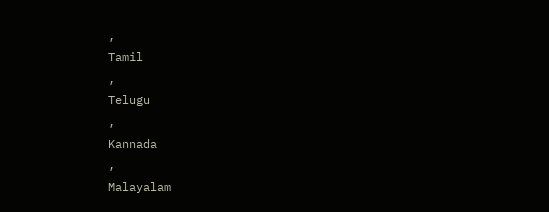,
Tamil
,
Telugu
,
Kannada
,
Malayalam